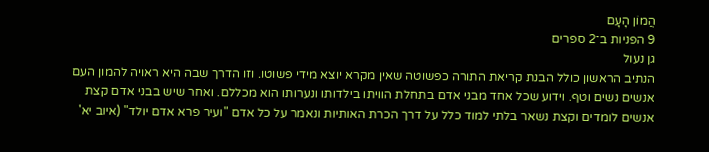הֲמוֹן הָעָם
9 הפניות ב־2 ספרים
גן נעול
הנתיב הראשון כולל הבנת קריאת התורה כפשוטה שאין מקרא יוצא מידי פשוטו. וזו הדרך שבה היא ראויה להמון העם אנשים נשים וטף. וידוע שכל אחד מבני אדם בתחלת הוויתו בילדותו ונערותו הוא מכללם. ואחר שיש בבני אדם קצת אנשים לומדים וקצת נשאר בלתי למוד כלל על דרך הכרת האותיות ונאמר על כל אדם "ועיר פרא אדם יולד" (איוב יא'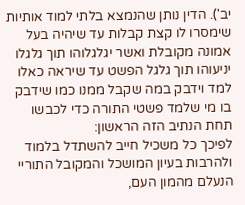יב'). הדין נותן שהנמצא בלתי למוד אותיות שימסרו לו קצת קבלות עד שיהיה בעל אמונה מקובלת ואשר יגלגלוהו תוך גלגלו יניעוהו תוך גלגל הפשט עד שיראה כאלו למד וידבק במה שקבל ממנו כמו שידבק בו מי שלמד פשטי התורה כדי לכבשו תחת הנתיב הזה הראשון:
לפיכך כל משכיל חייב להשתדל בלמוד ולהרבות בעיון המושכל והמקובל התוריי הנעלם מהמון העם,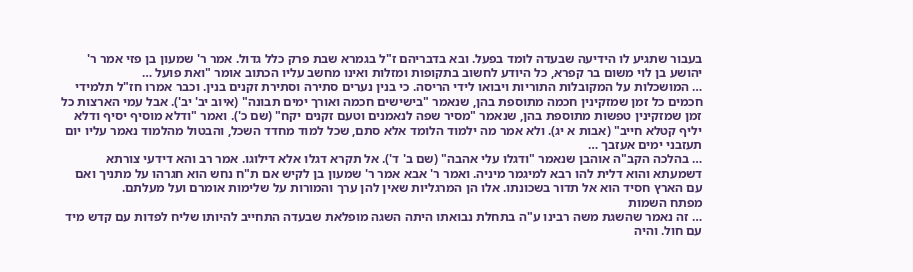בעבור שתגיע לו הידיעה שבעדה לומד בפעל. ובא בדבריהם ז"ל בגמרא שבת פרק כלל גדול. אמר ר' שמעון בן פזי אמר ר' יהושע בן לוי משום בר קפרא, כל היודע לחשוב בתקופות ומזלות ואינו מחשב עליו הכתוב אומר "ואת פועל …
… המושכלות על המקובלות התוריות ויבואו לידי הריסה. כי בנין נערים סתירה וסתירת זקנים בנין. וכבר אמרו חז"ל תלמידי חכמים כל זמן שמזקינין חכמה מתוספת בהן, שנאמר "בישישים חכמה ואורך ימים תבונה" (איוב יב' יב'). אבל עמי הארצות כל זמן שמזקינין טפשות מתוספת בהן, שנאמר "מסיר שפה לנאמנים וטעם זקנים יקח" (שם כ'). ואמר "ודלא מוסיף יסיף ודלא יליף קטלא חייב" (אבות א יג). ולא אמר מה ילמוד הלומד אלא סתם, שכל למוד מחדד השכל, והבטול מהלמוד נאמר עליו יום תעזבני ימים אעזבך …
… בהלכה הקב"ה אוהבן שנאמר "ודגלו עלי אהבה" (שם ב' ד'). אל תקרא דגלו אלא דילוגו. אמר רב והא דידעי צורתא דשמעתא והוא דלית להו רבא למיגמר מיניה. ואמר ר' אבא אמר ר' שמעון בן לקיש אם ת"ח נחש הוא חגרהו על מתניך ואם עם הארץ חסיד הוא אל תדור בשכונתו. אלו הן המרגליות שאין להן ערך והמורות על שלימות אומרם ועל מעלתם.
מפתח השמות
… זה נאמר שהשגת משה רבינו ע"ה בתחלת נבואתו היתה השגה מופלאת שבעדה התחייב להיותו שליח לפדות עם קדש מיד עם חול. והיה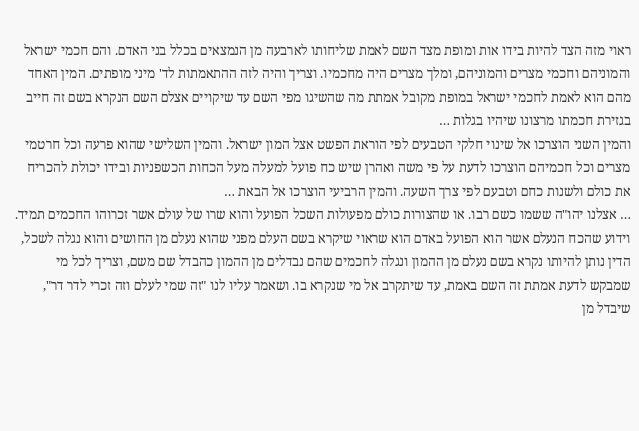ראוי מזה הצד להיות בידו אות ומופת מצד השם לאמת שליחותו לארבעה מן הנמצאים בכלל בני האדם. והם חכמי ישראל והמוניהם וחכמי מצרים והמוניהם, ומלך מצרים היה מחכמיו. וצריך והיה לזה ההתאמתות לד' מיני מופתים. המין האחד מהם הוא לאמת לחכמי ישראל במופת מקובל אמתת מה שהשיגו מפי השם עד שיקויים אצלם השם הנקרא בשם זה חייב בגזירת חכמתו מרצונו שיהיו בגלות …
והמין השני הוצרכו אל שינוי חלקי הטבעים לפי הוראת הפשט אצל המון ישראל. והמין השלישי שהוא פרעה וכל חרטמי מצרים וכל חכמיהם הוצרכו לדעת על פי משה ואהרן שיש כח פועל למעלה מעל הכחות הכשפניות ובידו יכולת להכריח את כולם ולשנות כחם וטבעם לפי צרך השעה. והמין הרביעי הוצרכו אל הבאת …
… אצלנו יהו"ה ששמו כשם רבו. או שהצורות כולם מפעולות השכל הפועל והוא שרו של עולם אשר זכרוהו החכמים תמיד. וידוע שהכח הנעלם אשר הוא הפועל באדם הוא שראוי שיקרא בשם העלם מפני שהוא נעלם מן החושים והוא נגלה לשכל, הדין נותן להיותו נקרא בשם נעלם מן ההמון ונגלה לחכמים שהם נבדלים מן ההמון כהבדל שם משם, וצריך לכל מי שמבקש לדעת אמתת זה השם באמת, עד שיתקרב אל מי שנקרא בו. ושאמר עליו לנו "זה שמי לעלם וזה זכרי לדר דר", שיבדל מן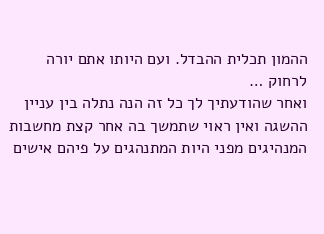ההמון תכלית ההבדל. ועם היותו אתם יורה לרחוק …
ואחר שהודעתיך לך כל זה הנה נתלה בין עניין ההשגה ואין ראוי שתמשך בה אחר קצת מחשבות המנהיגים מפני היות המתנהגים על פיהם אישים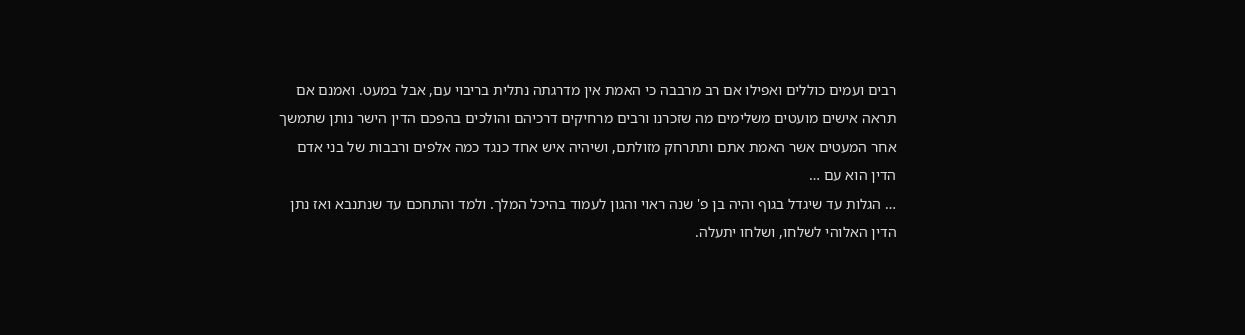רבים ועמים כוללים ואפילו אם רב מרבבה כי האמת אין מדרגתה נתלית בריבוי עם, אבל במעט. ואמנם אם תראה אישים מועטים משלימים מה שזכרנו ורבים מרחיקים דרכיהם והולכים בהפכם הדין הישר נותן שתמשך אחר המעטים אשר האמת אתם ותתרחק מזולתם, ושיהיה איש אחד כנגד כמה אלפים ורבבות של בני אדם הדין הוא עם …
… הגלות עד שיגדל בגוף והיה בן פ' שנה ראוי והגון לעמוד בהיכל המלך. ולמד והתחכם עד שנתנבא ואז נתן הדין האלוהי לשלחו, ושלחו יתעלה.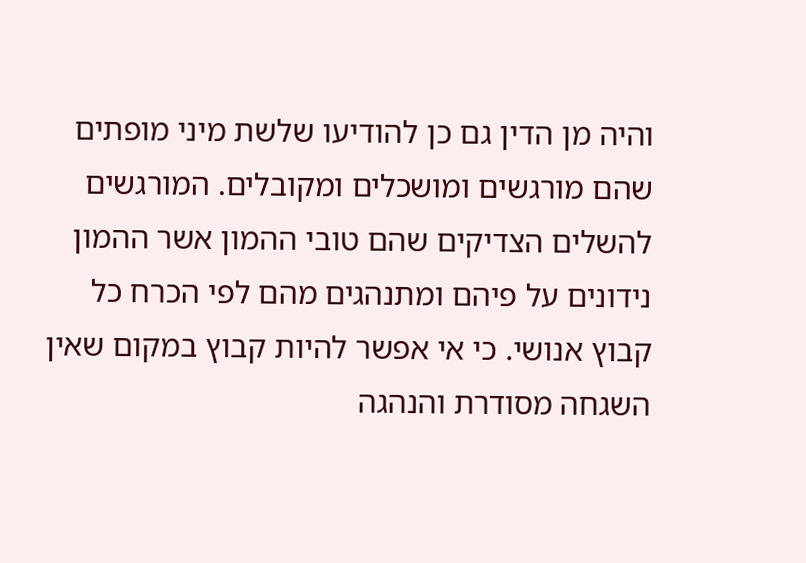והיה מן הדין גם כן להודיעו שלשת מיני מופתים שהם מורגשים ומושכלים ומקובלים. המורגשים להשלים הצדיקים שהם טובי ההמון אשר ההמון נידונים על פיהם ומתנהגים מהם לפי הכרח כל קבוץ אנושי. כי אי אפשר להיות קבוץ במקום שאין השגחה מסודרת והנהגה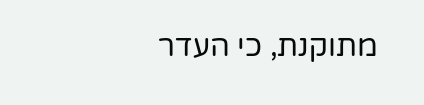מתוקנת, כי העדר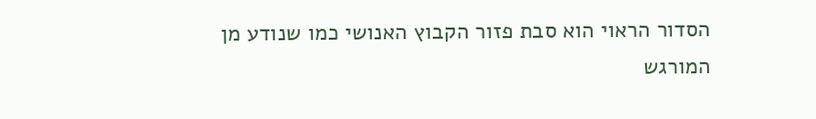הסדור הראוי הוא סבת פזור הקבוץ האנושי כמו שנודע מן המורגש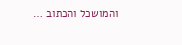והמושכל והכתוב …